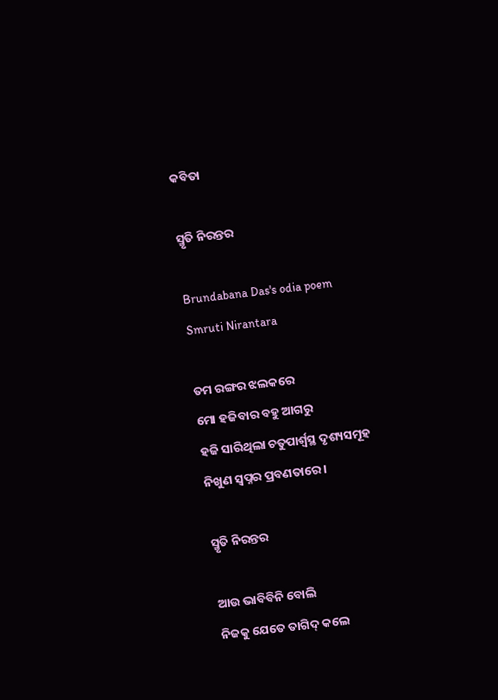କବିତା

ସ୍ମୃତି ନିରନ୍ତର

Brundabana Das's odia poem Smruti Nirantara

ତମ ରଙ୍ଗର ଝଲକରେ
ମୋ ହଜିବାର ବହୁ ଆଗରୁ
ହଜି ସାରିଥିଲା ଚତୁପାର୍ଶ୍ୱସ୍ଥ ଦୃଶ୍ୟସମୂହ
ନିଖୁଣ ସ୍ୱପ୍ନର ପ୍ରବଣତାରେ ।

ସ୍ମୃତି ନିରନ୍ତର

ଆଉ ଭାବିବିନି ବୋଲି
ନିଜକୁ ଯେତେ ତାଗିଦ୍‌ କଲେ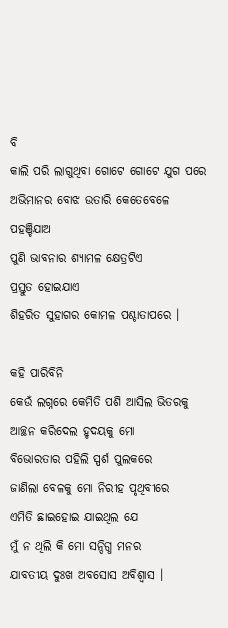ବି
କାଲି ପରି ଲାଗୁଥିବା ଗୋଟେ ଗୋଟେ ଯୁଗ ପରେ
ଅଭିମାନର ବୋଝ ଉତାରି କେତେବେଳେ ପହଞ୍ଚିଯାଅ
ପୁଣି ଭାବନାର ଶ୍ୟାମଳ କ୍ଷେତ୍ରଟିଏ
ପ୍ରସ୍ତୁତ ହୋଇଯାଏ
ଶିହରିତ ସୁହାଗର କୋମଳ ପଶ୍ଚାତାପରେ ।

କହି ପାରିବିନି
କେଉଁ ଲଗ୍ନରେ କେମିତି ପଶି ଆସିଲ ଭିତରକୁ
ଆଚ୍ଛନ କରିଦେଲ ହୃଦୟକୁ ମୋ
ବିଭୋରତାର ପହିଲି ସ୍ପର୍ଶ ପୁଲକରେ
ଜାଣିଲା ବେଳକୁ ମୋ ନିରୀହ ପୃଥିବୀରେ
ଏମିତି ଛାଇହୋଇ ଯାଇଥିଲ ଯେ
ମୁଁ ନ ଥିଲି କି ମୋ ସନ୍ଦିଗ୍ଧ ମନର
ଯାବତୀୟ ଦୁଃଖ ଅବସୋସ ଅବିଶ୍ୱାସ ।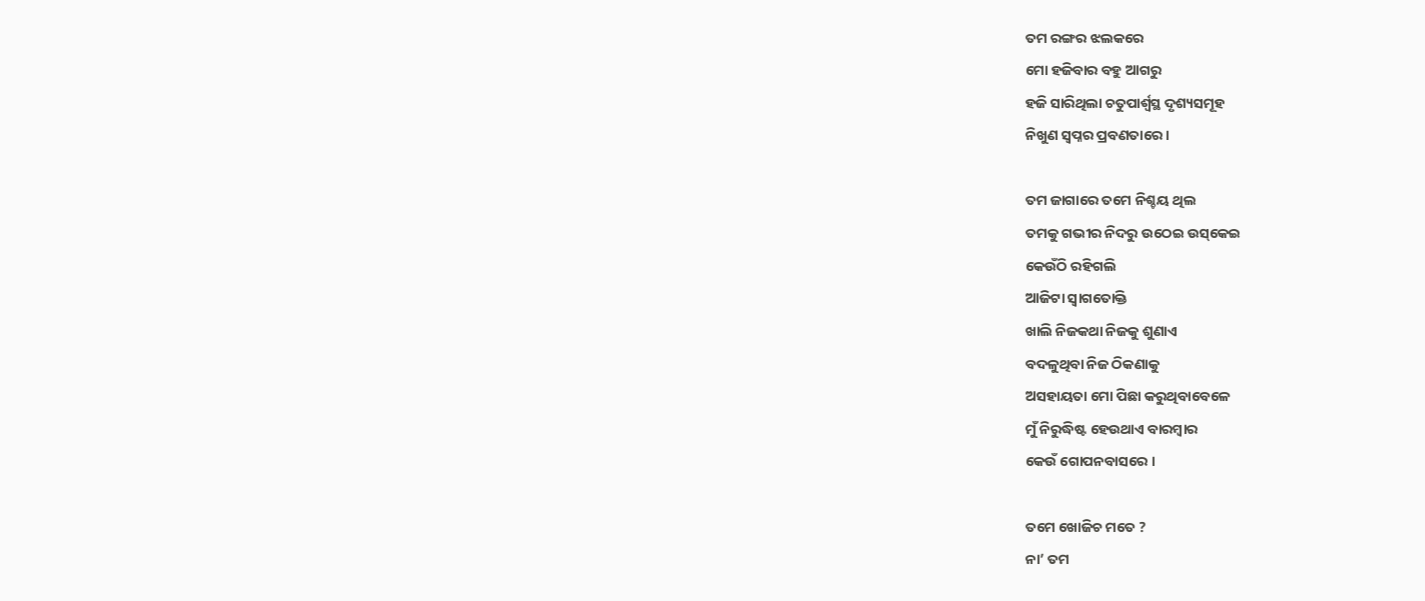ତମ ରଙ୍ଗର ଝଲକରେ
ମୋ ହଜିବାର ବହୁ ଆଗରୁ
ହଜି ସାରିଥିଲା ଚତୁପାର୍ଶ୍ୱସ୍ଥ ଦୃଶ୍ୟସମୂହ
ନିଖୁଣ ସ୍ୱପ୍ନର ପ୍ରବଣତାରେ ।

ତମ ଜାଗାରେ ତମେ ନିଶ୍ଚୟ ଥିଲ
ତମକୁ ଗଭୀର ନିଦରୁ ଉଠେଇ ଉସ୍‌କେଇ
କେଉଁଠି ରହିଗଲି
ଆଜିଟା ସ୍ୱାଗତୋକ୍ତି
ଖାଲି ନିଜକଥା ନିଜକୁ ଶୁଣାଏ
ବଦଳୁଥିବା ନିଜ ଠିକଣାକୁ
ଅସହାୟତା ମୋ ପିଛା କରୁଥିବାବେଳେ
ମୁଁ ନିରୁଦ୍ଧିଷ୍ଟ ହେଉଥାଏ ବାରମ୍ବାର
କେଉଁ ଗୋପନବାସରେ ।

ତମେ ଖୋଜିଚ ମତେ ?
ନା’ ତମ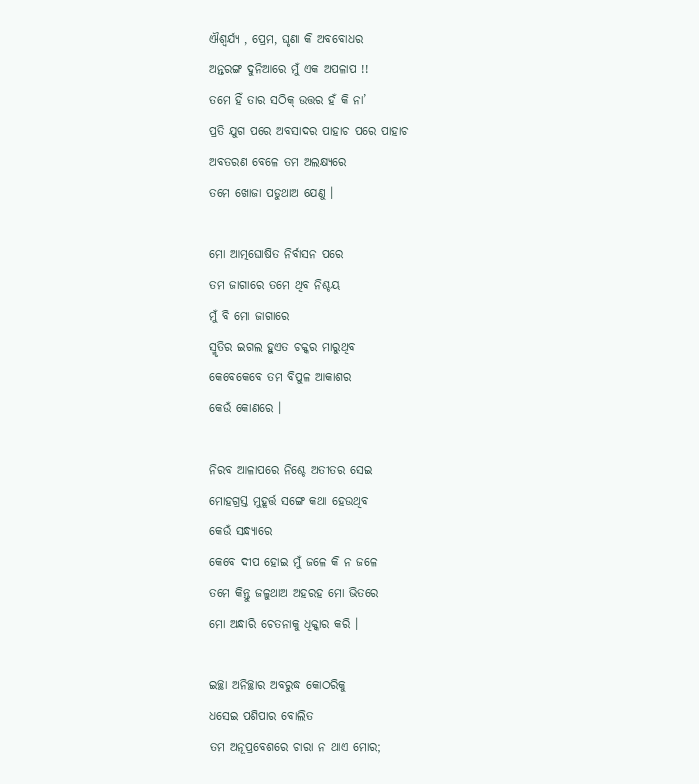ଐଶ୍ୱର୍ଯ୍ୟ , ପ୍ରେମ, ଘୃଣା କି ଅବବୋଧର
ଅନ୍ତରଙ୍ଗ ଦୁନିଆରେ ମୁଁ ଏକ ଅପଳାପ !!
ତମେ ହିଁ ତାର ସଠିକ୍‌ ଉତ୍ତର ହଁ କି ନା’
ପ୍ରତି ଯୁଗ ପରେ ଅବସାଦର ପାହାଚ ପରେ ପାହାଚ
ଅବତରଣ ବେଳେ ତମ ଅଲକ୍ଷ୍ୟରେ
ତମେ ଖୋଜା ପଡୁଥାଅ ଯେଣୁ ।

ମୋ ଆତ୍ମଘୋଷିତ ନିର୍ବାସନ ପରେ
ତମ ଜାଗାରେ ତମେ ଥିବ ନିଶ୍ଚୟ
ମୁଁ ବି ମୋ ଜାଗାରେ
ସ୍ମୃତିର ଇଗଲ ହୁଏତ ଚକ୍କର ମାରୁଥିବ
କେବେକେବେ ତମ ବିପୁଳ ଆକାଶର
କେଉଁ କୋଣରେ ।

ନିରବ ଆଳାପରେ ନିଶ୍ଚେ ଅତୀତର ସେଇ
ମୋହଗ୍ରସ୍ତ ମୁହୂର୍ତ୍ତ ସଙ୍ଗେ କଥା ହେଉଥିବ
କେଉଁ ସନ୍ଧ୍ୟାରେ
କେବେ ଦୀପ ହୋଇ ମୁଁ ଜଳେ କି ନ ଜଳେ
ତମେ କିନ୍ତୁ ଜଳୁଥାଅ ଅହରହ ମୋ ଭିତରେ
ମୋ ଅନ୍ଧାରି ଚେତନାକୁ ଧିକ୍କାର କରି ।

ଇଚ୍ଛା ଅନିଚ୍ଛାର ଅବରୁଦ୍ଧ କୋଠରିକୁ
ଧସେଇ ପଶିପାର ବୋଲିତ
ତମ ଅନୂପ୍ରବେଶରେ ଚାରା ନ ଥାଏ ମୋର;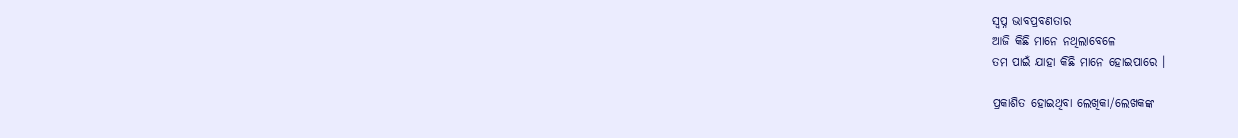ସ୍ୱପ୍ନ ଭାବପ୍ରବଣତାର
ଆଜି କିଛି ମାନେ ନଥିଲାବେଳେ
ତମ ପାଇଁ ଯାହା କିଛି ମାନେ ହୋଇପାରେ ।

ପ୍ରକାଶିତ ହୋଇଥିବା ଲେଖିକା/ଲେଖକଙ୍କ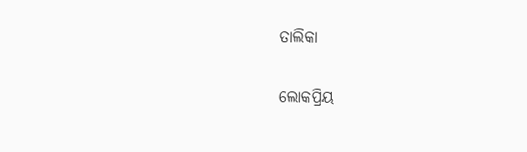ତାଲିକା

ଲୋକପ୍ରିୟ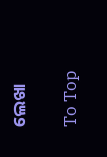ଲେଖା

To Top